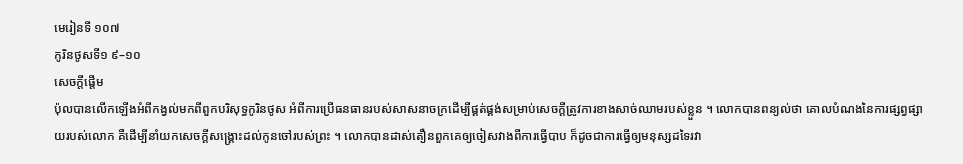មេរៀនទី ១០៧
កូរិនថូសទី១ ៩–១០
សេចក្តីផ្ដើម
ប៉ុលបានលើកឡើងអំពីកង្វល់មកពីពួកបរិសុទ្ធកូរិនថូស អំពីការប្រើធនធានរបស់សាសនាចក្រដើម្បីផ្គត់ផ្គង់សម្រាប់សេចក្ដីត្រូវការខាងសាច់ឈាមរបស់ខ្លួន ។ លោកបានពន្យល់ថា គោលបំណងនៃការផ្សព្វផ្សាយរបស់លោក គឺដើម្បីនាំយកសេចក្ដីសង្គ្រោះដល់កូនចៅរបស់ព្រះ ។ លោកបានដាស់តឿនពួកគេឲ្យចៀសវាងពីការធ្វើបាប ក៏ដូចជាការធ្វើឲ្យមនុស្សដទៃរវា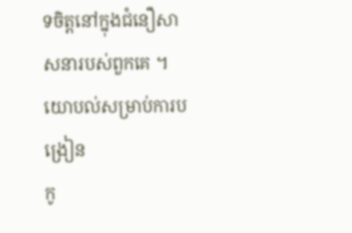ទចិត្តនៅក្នុងជំនឿសាសនារបស់ពួកគេ ។
យោបល់សម្រាប់ការបង្រៀន
កូ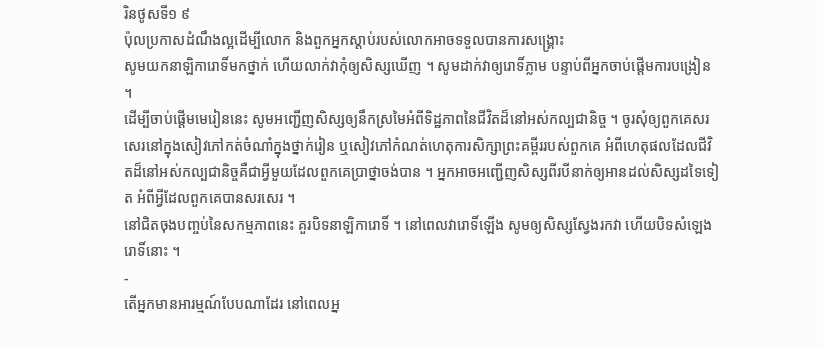រិនថូសទី១ ៩
ប៉ុលប្រកាសដំណឹងល្អដើម្បីលោក និងពួកអ្នកស្ដាប់របស់លោកអាចទទួលបានការសង្គ្រោះ
សូមយកនាឡិការោទិ៍មកថ្នាក់ ហើយលាក់វាកុំឲ្យសិស្សឃើញ ។ សូមដាក់វាឲ្យរោទិ៍ភ្លាម បន្ទាប់ពីអ្នកចាប់ផ្ដើមការបង្រៀន ។
ដើម្បីចាប់ផ្ដើមមេរៀននេះ សូមអញ្ជើញសិស្សឲ្យនឹកស្រមៃអំពីទិដ្ឋភាពនៃជីវិតដ៏នៅអស់កល្បជានិច្ច ។ ចូរសុំឲ្យពួកគេសរសេរនៅក្នុងសៀវភៅកត់ចំណាំក្នុងថ្នាក់រៀន ឬសៀវភៅកំណត់ហេតុការសិក្សាព្រះគម្ពីររបស់ពួកគេ អំពីហេតុផលដែលជីវិតដ៏នៅអស់កល្បជានិច្ចគឺជាអ្វីមួយដែលពួកគេប្រាថ្នាចង់បាន ។ អ្នកអាចអញ្ជើញសិស្សពីរបីនាក់ឲ្យអានដល់សិស្សដទៃទៀត អំពីអ្វីដែលពួកគេបានសរសេរ ។
នៅជិតចុងបញ្ចប់នៃសកម្មភាពនេះ គួរបិទនាឡិការោទិ៍ ។ នៅពេលវារោទិ៍ឡើង សូមឲ្យសិស្សស្វែងរកវា ហើយបិទសំឡេងរោទិ៍នោះ ។
-
តើអ្នកមានអារម្មណ៍បែបណាដែរ នៅពេលអ្ន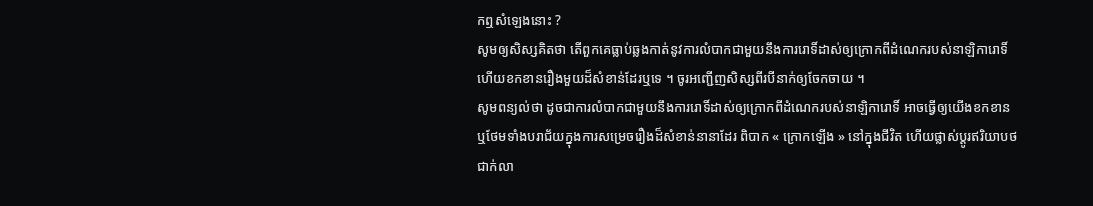កឮសំឡេងនោះ ?
សូមឲ្យសិស្សគិតថា តើពួកគេធ្លាប់ឆ្លងកាត់នូវការលំបាកជាមួយនឹងការរោទិ៍ដាស់ឲ្យក្រោកពីដំណេករបស់នាឡិការោទិ៍ ហើយខកខានរឿងមួយដ៏សំខាន់ដែរឬទេ ។ ចូរអញ្ជើញសិស្សពីរបីនាក់ឲ្យចែកចាយ ។
សូមពន្យល់ថា ដូចជាការលំបាកជាមួយនឹងការរោទិ៍ដាស់ឲ្យក្រោកពីដំណេករបស់នាឡិការោទិ៍ អាចធ្វើឲ្យយើងខកខាន ឬថែមទាំងបរាជ័យក្នុងការសម្រេចរឿងដ៏សំខាន់នានាដែរ ពិបាក « ក្រោកឡើង » នៅក្នុងជីវិត ហើយផ្លាស់ប្ដូរឥរិយាបថជាក់លា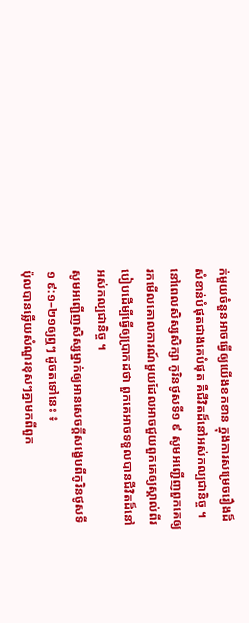ក់មួយចំនួនអាចធ្វើឲ្យយើងខកខាន ក្នុងការសម្រេចរឿងដ៏សំខាន់បំផុតជាងគេបំផុត គឺជីវិតដ៏នៅអស់កល្បជានិច្ច ។
នៅពេលសិស្សសិក្សា កូរិនថូសទី១ ៩ សូមអញ្ជើញពួកគេឲ្យរកមើលគោលការណ៍មួយដែលអាចជួយពួកគេឲ្យស្គាល់ពីរបៀបដើម្បីធ្វើឲ្យប្រាកដថា ពួកគេអាចទទួលបានជីវិតដ៏នៅអស់កល្បជានិច្ច ។
សូមអញ្ជើញសិស្សម្នាក់ឲ្យអានសេចក្តីសង្ខេបពីកូរិនថូសទី ១ ៩:១–២១ឲ្យឮៗ ដូចតទៅនេះ ៖
ប៉ុលបានឆ្លើយសំណួរខុសៗគ្នាមកពីពួក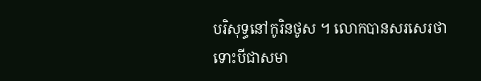បរិសុទ្ធនៅកូរិនថូស ។ លោកបានសរសេរថា ទោះបីជាសមា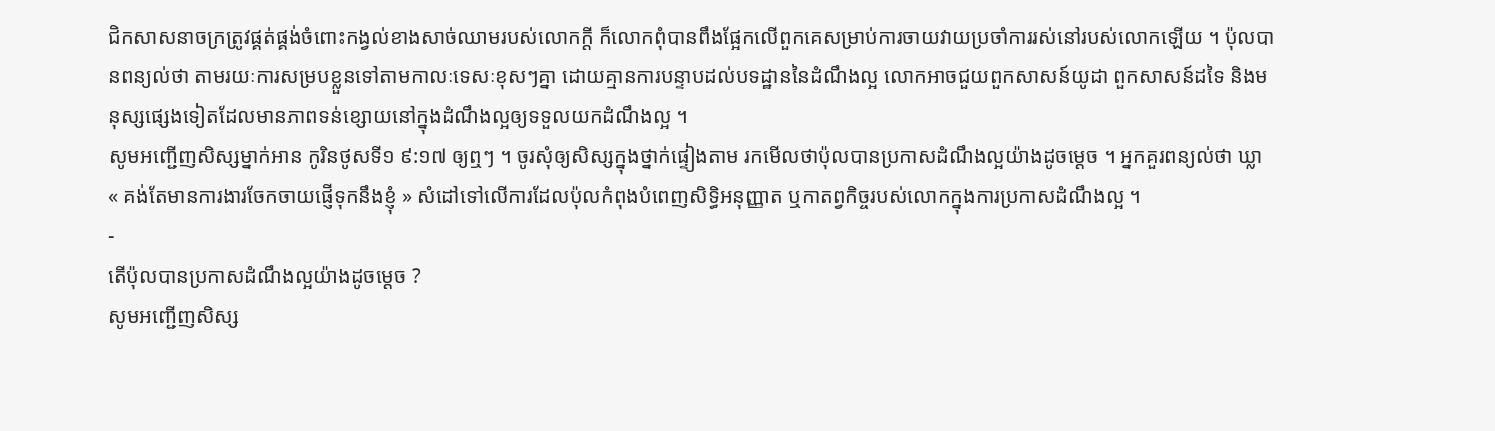ជិកសាសនាចក្រត្រូវផ្គត់ផ្គង់ចំពោះកង្វល់ខាងសាច់ឈាមរបស់លោកក្ដី ក៏លោកពុំបានពឹងផ្អែកលើពួកគេសម្រាប់ការចាយវាយប្រចាំការរស់នៅរបស់លោកឡើយ ។ ប៉ុលបានពន្យល់ថា តាមរយៈការសម្របខ្លួនទៅតាមកាលៈទេសៈខុសៗគ្នា ដោយគ្មានការបន្ទាបដល់បទដ្ឋាននៃដំណឹងល្អ លោកអាចជួយពួកសាសន៍យូដា ពួកសាសន៍ដទៃ និងមនុស្សផ្សេងទៀតដែលមានភាពទន់ខ្សោយនៅក្នុងដំណឹងល្អឲ្យទទួលយកដំណឹងល្អ ។
សូមអញ្ជើញសិស្សម្នាក់អាន កូរិនថូសទី១ ៩:១៧ ឲ្យឮៗ ។ ចូរសុំឲ្យសិស្សក្នុងថ្នាក់ផ្ទៀងតាម រកមើលថាប៉ុលបានប្រកាសដំណឹងល្អយ៉ាងដូចម្ដេច ។ អ្នកគួរពន្យល់ថា ឃ្លា « គង់តែមានការងារចែកចាយផ្ញើទុកនឹងខ្ញុំ » សំដៅទៅលើការដែលប៉ុលកំពុងបំពេញសិទ្ធិអនុញ្ញាត ឬកាតព្វកិច្ចរបស់លោកក្នុងការប្រកាសដំណឹងល្អ ។
-
តើប៉ុលបានប្រកាសដំណឹងល្អយ៉ាងដូចម្ដេច ?
សូមអញ្ជើញសិស្ស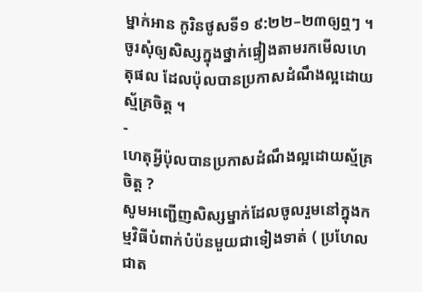ម្នាក់អាន កូរិនថូសទី១ ៩:២២–២៣ឲ្យឮៗ ។ ចូរសុំឲ្យសិស្សក្នុងថ្នាក់ផ្ទៀងតាមរកមើលហេតុផល ដែលប៉ុលបានប្រកាសដំណឹងល្អដោយស្ម័គ្រចិត្ត ។
-
ហេតុអ្វីប៉ុលបានប្រកាសដំណឹងល្អដោយស្ម័គ្រចិត្ត ?
សូមអញ្ជើញសិស្សម្នាក់ដែលចូលរួមនៅក្នុងកម្មវិធីបំពាក់បំប៉នមួយជាទៀងទាត់ ( ប្រហែលជាត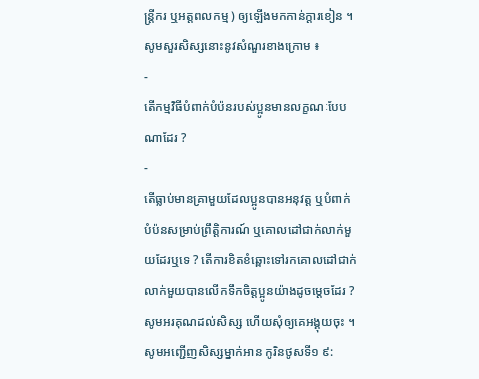ន្ត្រីករ ឬអត្តពលកម្ម ) ឲ្យឡើងមកកាន់ក្ដារខៀន ។ សូមសួរសិស្សនោះនូវសំណួរខាងក្រោម ៖
-
តើកម្មវិធីបំពាក់បំប៉នរបស់ប្អូនមានលក្ខណៈបែបណាដែរ ?
-
តើធ្លាប់មានគ្រាមួយដែលប្អូនបានអនុវត្ត ឬបំពាក់បំប៉នសម្រាប់ព្រឹត្តិការណ៍ ឬគោលដៅជាក់លាក់មួយដែរឬទេ ? តើការខិតខំឆ្ពោះទៅរកគោលដៅជាក់លាក់មួយបានលើកទឹកចិត្តប្អូនយ៉ាងដូចម្តេចដែរ ?
សូមអរគុណដល់សិស្ស ហើយសុំឲ្យគេអង្គុយចុះ ។
សូមអញ្ជើញសិស្សម្នាក់អាន កូរិនថូសទី១ ៩: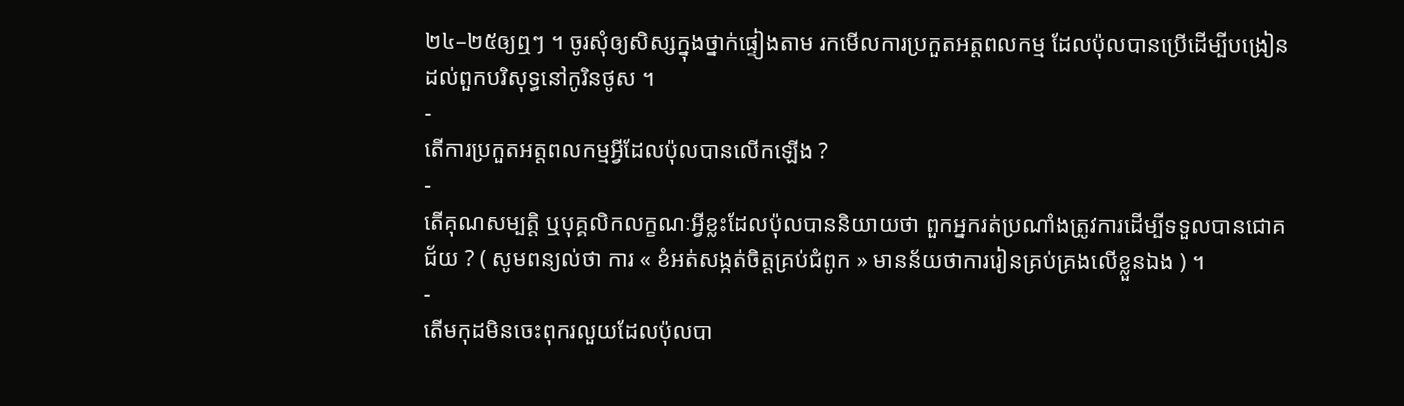២៤–២៥ឲ្យឮៗ ។ ចូរសុំឲ្យសិស្សក្នុងថ្នាក់ផ្ទៀងតាម រកមើលការប្រកួតអត្តពលកម្ម ដែលប៉ុលបានប្រើដើម្បីបង្រៀនដល់ពួកបរិសុទ្ធនៅកូរិនថូស ។
-
តើការប្រកួតអត្តពលកម្មអ្វីដែលប៉ុលបានលើកឡើង ?
-
តើគុណសម្បត្តិ ឬបុគ្គលិកលក្ខណៈអ្វីខ្លះដែលប៉ុលបាននិយាយថា ពួកអ្នករត់ប្រណាំងត្រូវការដើម្បីទទួលបានជោគជ័យ ? ( សូមពន្យល់ថា ការ « ខំអត់សង្កត់ចិត្តគ្រប់ជំពូក » មានន័យថាការរៀនគ្រប់គ្រងលើខ្លួនឯង ) ។
-
តើមកុដមិនចេះពុករលួយដែលប៉ុលបា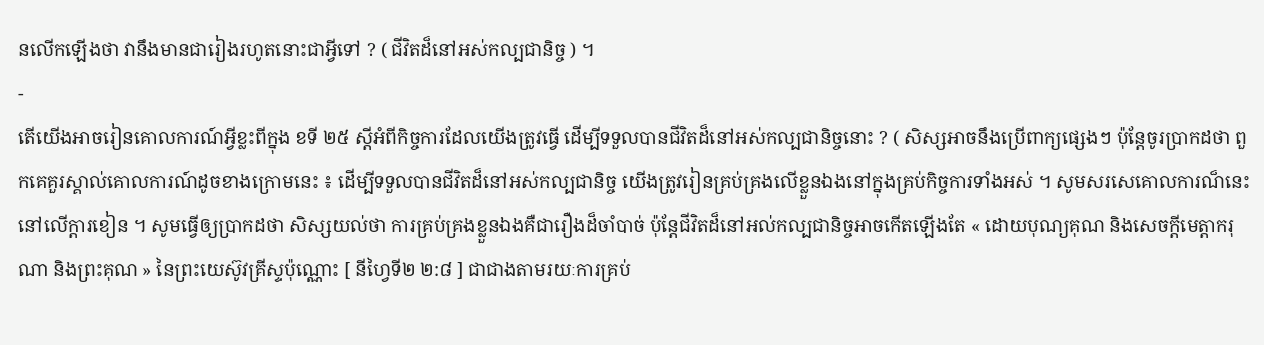នលើកឡើងថា វានឹងមានជារៀងរហូតនោះជាអ្វីទៅ ? ( ជីវិតដ៏នៅអស់កល្បជានិច្ច ) ។
-
តើយើងអាចរៀនគោលការណ៍អ្វីខ្លះពីក្នុង ខទី ២៥ ស្ដីអំពីកិច្ចការដែលយើងត្រូវធ្វើ ដើម្បីទទួលបានជីវិតដ៏នៅអស់កល្បជានិច្ចនោះ ? ( សិស្សអាចនឹងប្រើពាក្យផ្សេងៗ ប៉ុន្តែចូរប្រាកដថា ពួកគេគួរស្គាល់គោលការណ៍ដូចខាងក្រោមនេះ ៖ ដើម្បីទទួលបានជីវិតដ៏នៅអស់កល្បជានិច្ច យើងត្រូវរៀនគ្រប់គ្រងលើខ្លួនឯងនៅក្នុងគ្រប់កិច្ចការទាំងអស់ ។ សូមសរសេគោលការណ៏នេះនៅលើក្តារខៀន ។ សូមធ្វើឲ្យប្រាកដថា សិស្សយល់ថា ការគ្រប់គ្រងខ្លួនឯងគឺជារឿងដ៏ចាំបាច់ ប៉ុន្តែជីវិតដ៏នៅអល់កល្បជានិច្ចអាចកើតឡើងតែ « ដោយបុណ្យគុណ និងសេចក្ដីមេត្តាករុណា និងព្រះគុណ » នៃព្រះយេស៊ូវគ្រីស្ទប៉ុណ្ណោះ [ នីហ្វៃទី២ ២:៨ ] ជាជាងតាមរយៈការគ្រប់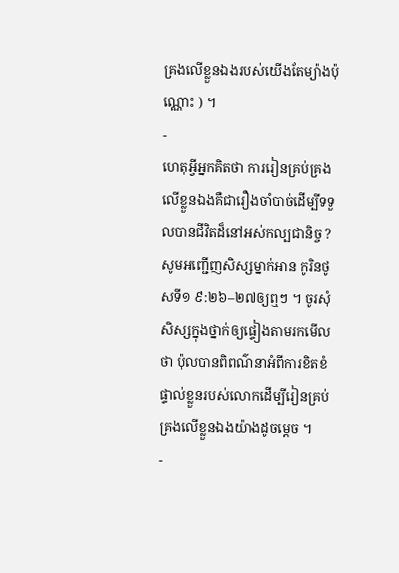គ្រងលើខ្លួនឯងរបស់យើងតែម្យ៉ាងប៉ុណ្ណោះ ) ។
-
ហេតុអ្វីអ្នកគិតថា ការរៀនគ្រប់គ្រងលើខ្លួនឯងគឺជារឿងចាំបាច់ដើម្បីទទួលបានជីវិតដ៏នៅអស់កល្បជានិច្ច ?
សូមអញ្ជើញសិស្សម្នាក់អាន កូរិនថូសទី១ ៩:២៦–២៧ឲ្យឮៗ ។ ចូរសុំសិស្សក្នុងថ្នាក់ឲ្យផ្ទៀងតាមរកមើលថា ប៉ុលបានពិពណ៌នាអំពីការខិតខំផ្ទាល់ខ្លួនរបស់លោកដើម្បីរៀនគ្រប់គ្រងលើខ្លួនឯងយ៉ាងដូចម្ដេច ។
-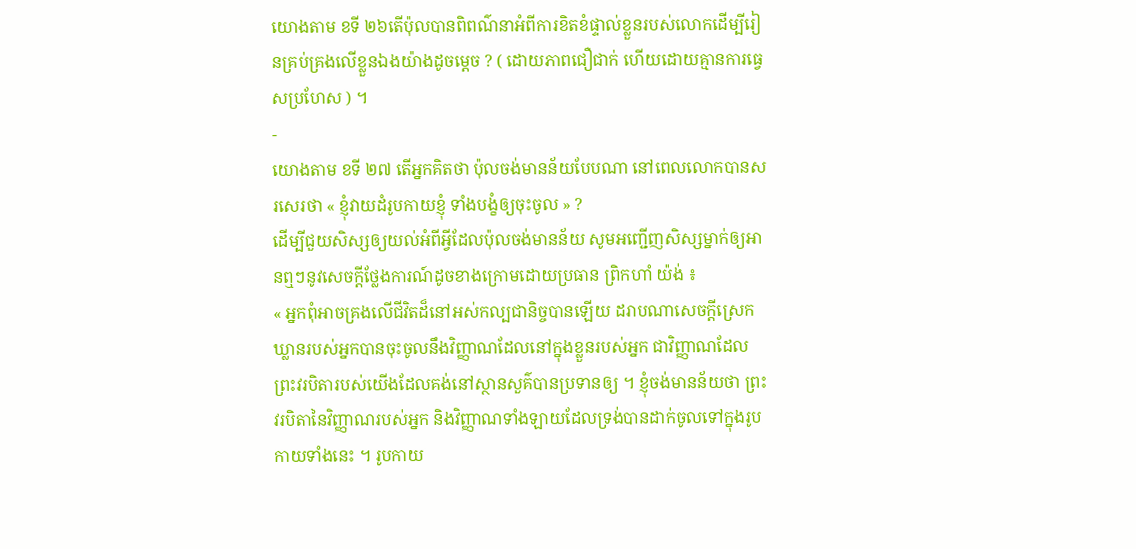យោងតាម ខទី ២៦តើប៉ុលបានពិពណ៌នាអំពីការខិតខំផ្ទាល់ខ្លួនរបស់លោកដើម្បីរៀនគ្រប់គ្រងលើខ្លួនឯងយ៉ាងដូចម្ដេច ? ( ដោយភាពជឿជាក់ ហើយដោយគ្មានការធ្វេសប្រហែស ) ។
-
យោងតាម ខទី ២៧ តើអ្នកគិតថា ប៉ុលចង់មានន័យបែបណា នៅពេលលោកបានសរសេរថា « ខ្ញុំវាយដំរូបកាយខ្ញុំ ទាំងបង្ខំឲ្យចុះចូល » ?
ដើម្បីជួយសិស្សឲ្យយល់អំពីអ្វីដែលប៉ុលចង់មានន័យ សូមអញ្ជើញសិស្សម្នាក់ឲ្យអានឮៗនូវសេចក្ដីថ្លែងការណ៍ដូចខាងក្រោមដោយប្រធាន ព្រិកហាំ យ៉ង់ ៖
« អ្នកពុំអាចគ្រងលើជីវិតដ៏នៅអស់កល្បជានិច្ចបានឡើយ ដរាបណាសេចក្ដីស្រេកឃ្លានរបស់អ្នកបានចុះចូលនឹងវិញ្ញាណដែលនៅក្នុងខ្លួនរបស់អ្នក ជាវិញ្ញាណដែលព្រះវរបិតារបស់យើងដែលគង់នៅស្ថានសួគ៌បានប្រទានឲ្យ ។ ខ្ញុំចង់មានន័យថា ព្រះវរបិតានៃវិញ្ញាណរបស់អ្នក និងវិញ្ញាណទាំងឡាយដែលទ្រង់បានដាក់ចូលទៅក្នុងរូបកាយទាំងនេះ ។ រូបកាយ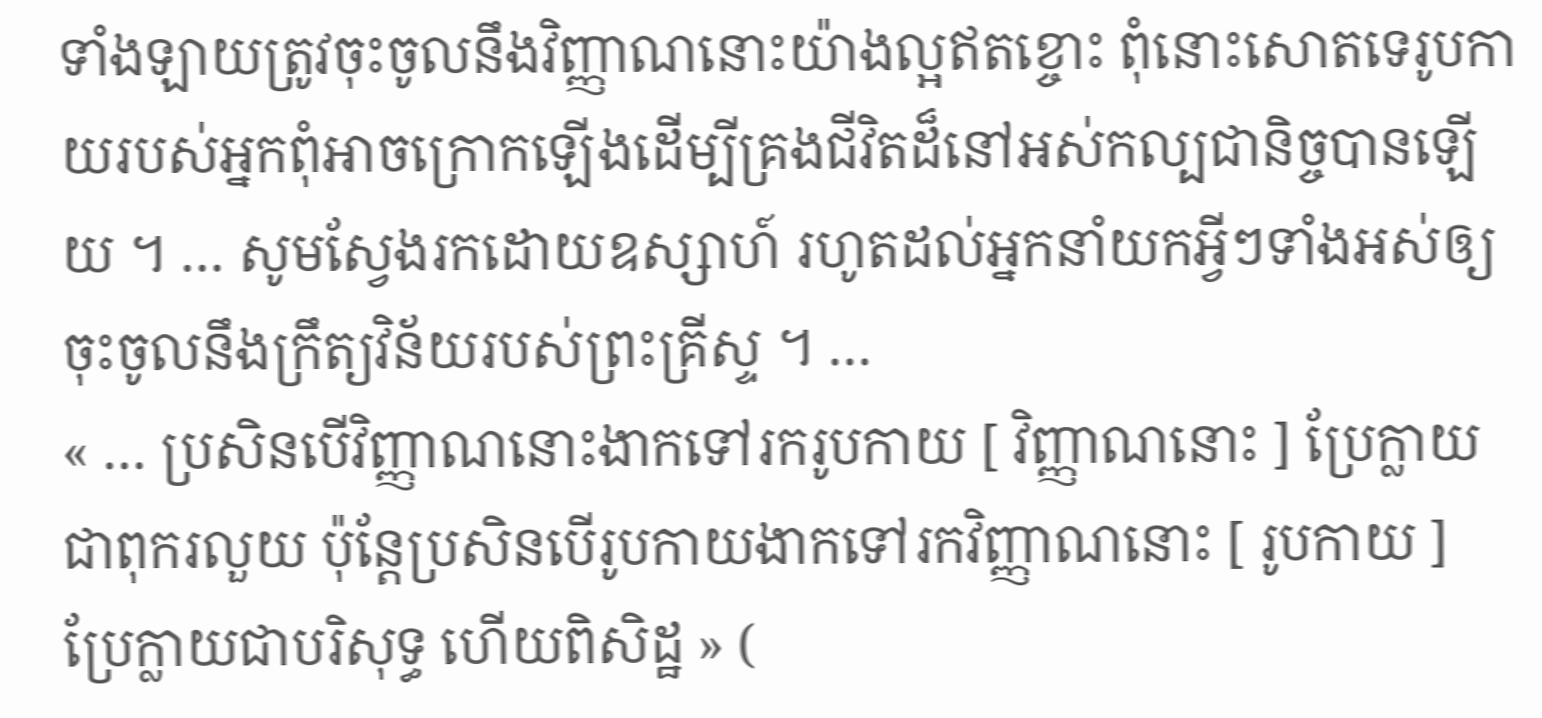ទាំងឡាយត្រូវចុះចូលនឹងវិញ្ញាណនោះយ៉ាងល្អឥតខ្ចោះ ពុំនោះសោតទេរូបកាយរបស់អ្នកពុំអាចក្រោកឡើងដើម្បីគ្រងជីវិតដ៏នៅអស់កល្បជានិច្ចបានឡើយ ។ … សូមស្វែងរកដោយឧស្សាហ៍ រហូតដល់អ្នកនាំយកអ្វីៗទាំងអស់ឲ្យចុះចូលនឹងក្រឹត្យវិន័យរបស់ព្រះគ្រីស្ទ ។ …
« … ប្រសិនបើវិញ្ញាណនោះងាកទៅរករូបកាយ [ វិញ្ញាណនោះ ] ប្រែក្លាយជាពុករលួយ ប៉ុន្តែប្រសិនបើរូបកាយងាកទៅរកវិញ្ញាណនោះ [ រូបកាយ ] ប្រែក្លាយជាបរិសុទ្ធ ហើយពិសិដ្ឋ » (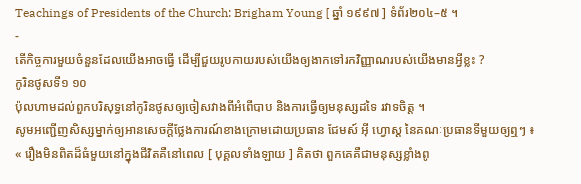Teachings of Presidents of the Church: Brigham Young [ ឆ្នាំ ១៩៩៧ ] ទំព័រ២០៤–៥ ។
-
តើកិច្ចការមួយចំនួនដែលយើងអាចធ្វើ ដើម្បីជួយរូបកាយរបស់យើងឲ្យងាកទៅរកវិញ្ញាណរបស់យើងមានអ្វីខ្លះ ?
កូរិនថូសទី១ ១០
ប៉ុលហាមដល់ពួកបរិសុទ្ធនៅកូរិនថូសឲ្យចៀសវាងពីអំពើបាប និងការធ្វើឲ្យមនុស្សដទៃ រវាទចិត្ត ។
សូមអញ្ជើញសិស្សម្នាក់ឲ្យអានសេចក្ដីថ្លែងការណ៍ខាងក្រោមដោយប្រធាន ជែមស៍ អ៊ី ហ្វោស្ត នៃគណៈប្រធានទីមួយឲ្យឮៗ ៖
« រឿងមិនពិតដ៏ធំមួយនៅក្នុងជីវិតគឺនៅពេល [ បុគ្គលទាំងឡាយ ] គិតថា ពួកគេគឺជាមនុស្សខ្លាំងពូ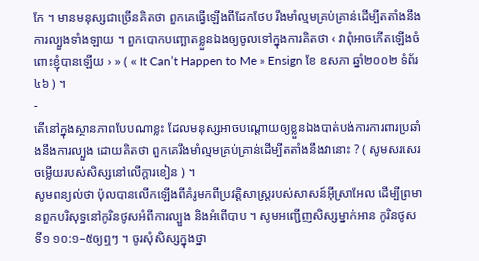កែ ។ មានមនុស្សជាច្រើនគិតថា ពួកគេធ្វើឡើងពីដែកថែប រឹងមាំល្មមគ្រប់គ្រាន់ដើម្បីតតាំងនឹងការល្បួងទាំងឡាយ ។ ពួកបោកបញ្ឆោតខ្លួនឯងឲ្យចូលទៅក្នុងការគិតថា ‹ វាពុំអាចកើតឡើងចំពោះខ្ញុំបានឡើយ › » ( « It Can’t Happen to Me » Ensign ខែ ឧសភា ឆ្នាំ២០០២ ទំព័រ ៤៦ ) ។
-
តើនៅក្នុងស្ថានភាពបែបណាខ្លះ ដែលមនុស្សអាចបណ្តោយឲ្យខ្លួនឯងបាត់បង់ការការពារប្រឆាំងនឹងការល្បួង ដោយគិតថា ពួកគេរឹងមាំល្មមគ្រប់គ្រាន់ដើម្បីតតាំងនឹងវានោះ ? ( សូមសរសេរចម្លើយរបស់សិស្សនៅលើក្ដារខៀន ) ។
សូមពន្យល់ថា ប៉ុលបានលើកឡើងពីគំរូមកពីប្រវត្តិសាស្ត្ររបស់សាសន៍អ៊ីស្រាអែល ដើម្បីព្រមានពួកបរិសុទ្ធនៅកូរិនថូសអំពីការល្បួង និងអំពើបាប ។ សូមអញ្ជើញសិស្សម្នាក់អាន កូរិនថូសទី១ ១០:១–៥ឲ្យឮៗ ។ ចូរសុំសិស្សក្នុងថ្នា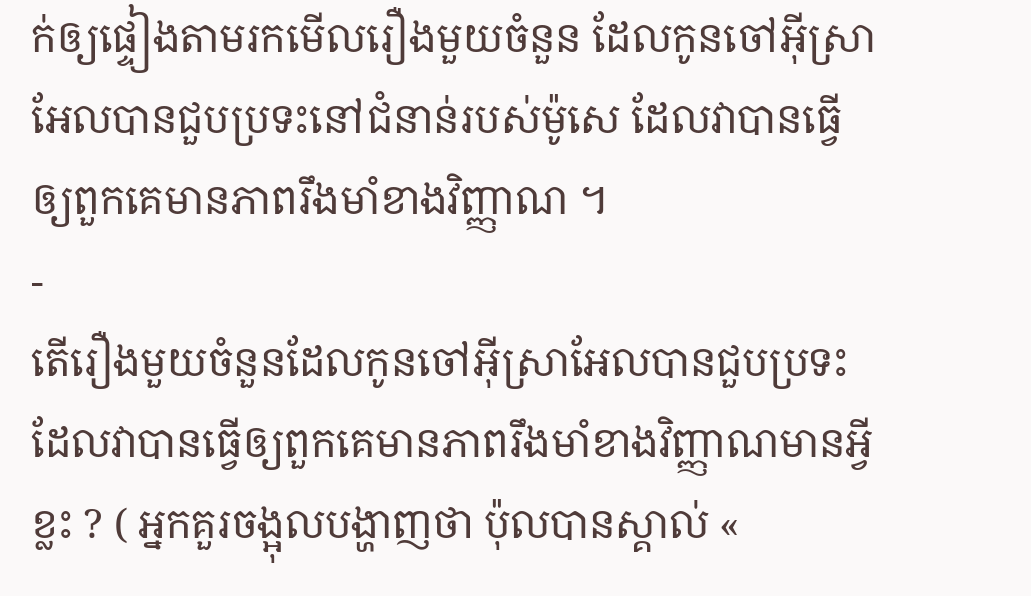ក់ឲ្យផ្ទៀងតាមរកមើលរឿងមួយចំនួន ដែលកូនចៅអ៊ីស្រាអែលបានជួបប្រទះនៅជំនាន់របស់ម៉ូសេ ដែលវាបានធ្វើឲ្យពួកគេមានភាពរឹងមាំខាងវិញ្ញាណ ។
-
តើរឿងមួយចំនួនដែលកូនចៅអ៊ីស្រាអែលបានជួបប្រទះ ដែលវាបានធ្វើឲ្យពួកគេមានភាពរឹងមាំខាងវិញ្ញាណមានអ្វីខ្លះ ? ( អ្នកគួរចង្អុលបង្ហាញថា ប៉ុលបានស្គាល់ «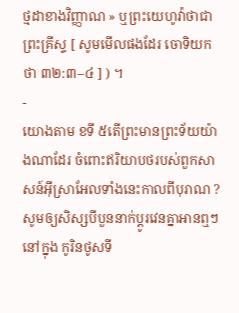ថ្មដាខាងវិញ្ញាណ » ឬព្រះយេហូវ៉ាថាជាព្រះគ្រីស្ទ [ សូមមើលផងដែរ ចោទិយកថា ៣២:៣–៤ ] ) ។
-
យោងតាម ខទី ៥តើព្រះមានព្រះទ័យយ៉ាងណាដែរ ចំពោះឥរិយាបថរបស់ពួកសាសន៍អ៊ីស្រាអែលទាំងនេះកាលពីបុរាណ ?
សូមឲ្យសិស្សបីបួននាក់ប្ដូរវេនគ្នាអានឮៗនៅក្នុង កូរិនថូសទី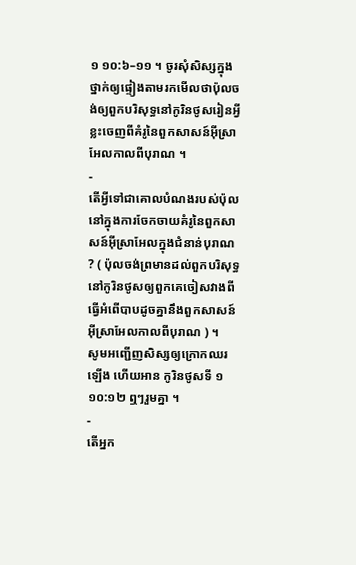១ ១០:៦–១១ ។ ចូរសុំសិស្សក្នុងថ្នាក់ឲ្យផ្ទៀងតាមរកមើលថាប៉ុលចង់ឲ្យពួកបរិសុទ្ធនៅកូរិនថូសរៀនអ្វីខ្លះចេញពីគំរូនៃពួកសាសន៍អ៊ីស្រាអែលកាលពីបុរាណ ។
-
តើអ្វីទៅជាគោលបំណងរបស់ប៉ុលនៅក្នុងការចែកចាយគំរូនៃពួកសាសន៍អ៊ីស្រាអែលក្នុងជំនាន់បុរាណ ? ( ប៉ុលចង់ព្រមានដល់ពួកបរិសុទ្ធនៅកូរិនថូសឲ្យពួកគេចៀសវាងពីធ្វើអំពើបាបដូចគ្នានឹងពួកសាសន៍អ៊ីស្រាអែលកាលពីបុរាណ ) ។
សូមអញ្ជើញសិស្សឲ្យក្រោកឈរឡើង ហើយអាន កូរិនថូសទី ១ ១០:១២ ឮៗរួមគ្នា ។
-
តើអ្នក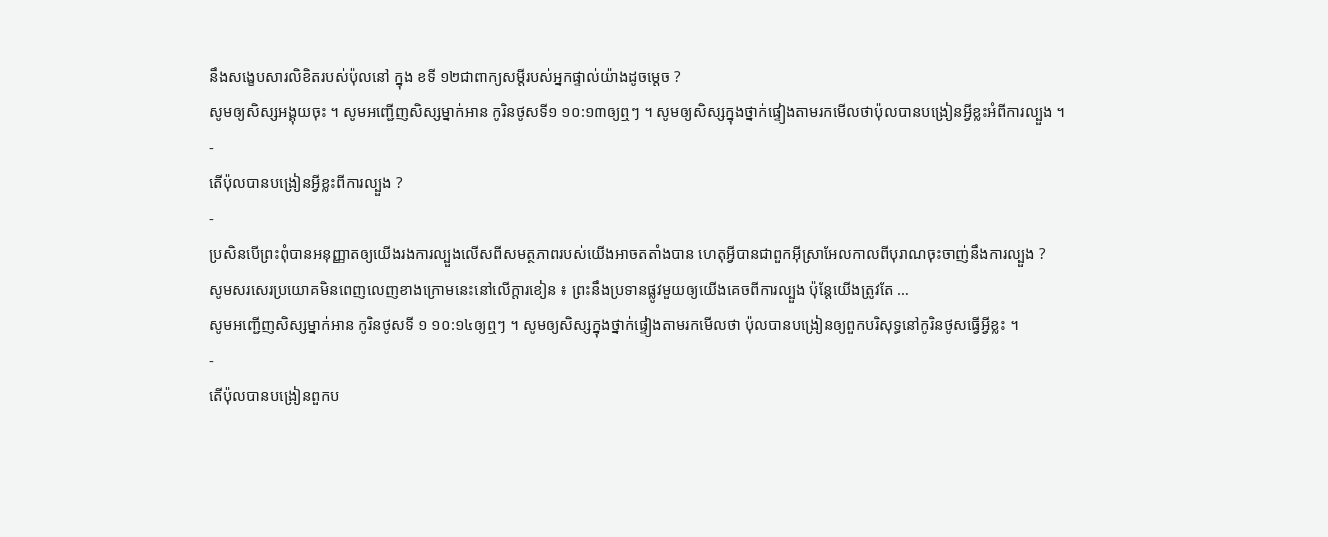នឹងសង្ខេបសារលិខិតរបស់ប៉ុលនៅ ក្នុង ខទី ១២ជាពាក្យសម្ដីរបស់អ្នកផ្ទាល់យ៉ាងដូចម្ដេច ?
សូមឲ្យសិស្សអង្គុយចុះ ។ សូមអញ្ជើញសិស្សម្នាក់អាន កូរិនថូសទី១ ១០:១៣ឲ្យឮៗ ។ សូមឲ្យសិស្សក្នុងថ្នាក់ផ្ទៀងតាមរកមើលថាប៉ុលបានបង្រៀនអ្វីខ្លះអំពីការល្បួង ។
-
តើប៉ុលបានបង្រៀនអ្វីខ្លះពីការល្បួង ?
-
ប្រសិនបើព្រះពុំបានអនុញ្ញាតឲ្យយើងរងការល្បួងលើសពីសមត្ថភាពរបស់យើងអាចតតាំងបាន ហេតុអ្វីបានជាពួកអ៊ីស្រាអែលកាលពីបុរាណចុះចាញ់នឹងការល្បួង ?
សូមសរសេរប្រយោគមិនពេញលេញខាងក្រោមនេះនៅលើក្ដារខៀន ៖ ព្រះនឹងប្រទានផ្លូវមួយឲ្យយើងគេចពីការល្បួង ប៉ុន្តែយើងត្រូវតែ …
សូមអញ្ជើញសិស្សម្នាក់អាន កូរិនថូសទី ១ ១០:១៤ឲ្យឮៗ ។ សូមឲ្យសិស្សក្នុងថ្នាក់ផ្ទៀងតាមរកមើលថា ប៉ុលបានបង្រៀនឲ្យពួកបរិសុទ្ធនៅកូរិនថូសធ្វើអ្វីខ្លះ ។
-
តើប៉ុលបានបង្រៀនពួកប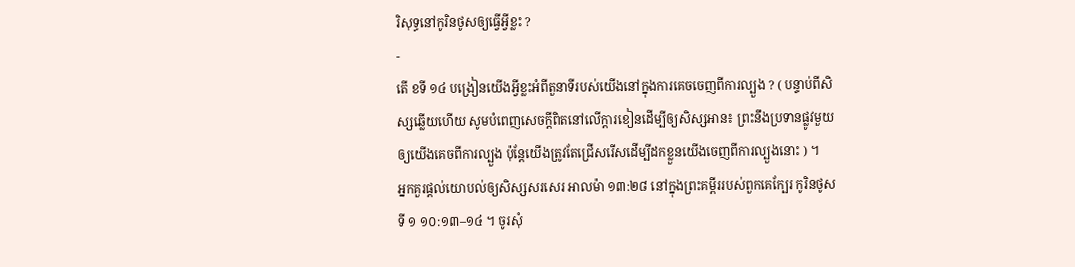រិសុទ្ធនៅកូរិនថូសឲ្យធ្វើអ្វីខ្លះ ?
-
តើ ខទី ១៤ បង្រៀនយើងអ្វីខ្លះអំពីតួនាទីរបស់យើងនៅក្នុងការគេចចេញពីការល្បួង ? ( បន្ទាប់ពីសិស្សឆ្លើយហើយ សូមបំពេញសេចក្ដីពិតនៅលើក្ដារខៀនដើម្បីឲ្យសិស្សអាន៖ ព្រះនឹងប្រទានផ្លូវមួយឲ្យយើងគេចពីការល្បួង ប៉ុន្តែយើងត្រូវតែជ្រើសរើសដើម្បីដកខ្លួនយើងចេញពីការល្បួងនោះ ) ។
អ្នកគួរផ្ដល់យោបល់ឲ្យសិស្សសរសេរ អាលម៉ា ១៣:២៨ នៅក្នុងព្រះគម្ពីររបស់ពួកគេក្បែរ កូរិនថូសទី ១ ១០:១៣–១៤ ។ ចូរសុំ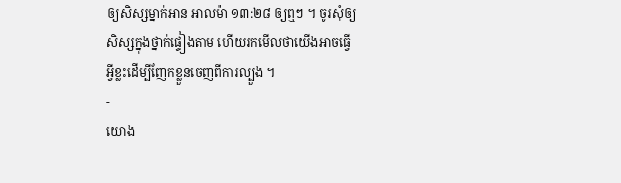ឲ្យសិស្សម្នាក់អាន អាលម៉ា ១៣:២៨ ឲ្យឮៗ ។ ចូរសុំឲ្យសិស្សក្នុងថ្នាក់ផ្ទៀងតាម ហើយរកមើលថាយើងអាចធ្វើអ្វីខ្លះដើម្បីញែកខ្លួនចេញពីការល្បួង ។
-
យោង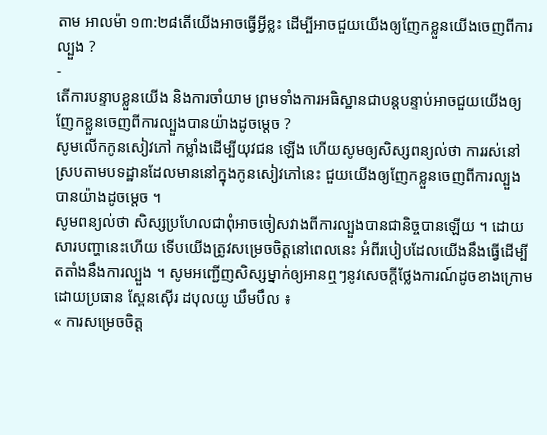តាម អាលម៉ា ១៣:២៨តើយើងអាចធ្វើអ្វីខ្លះ ដើម្បីអាចជួយយើងឲ្យញែកខ្លួនយើងចេញពីការល្បួង ?
-
តើការបន្ទាបខ្លួនយើង និងការចាំយាម ព្រមទាំងការអធិស្ឋានជាបន្តបន្ទាប់អាចជួយយើងឲ្យញែកខ្លួនចេញពីការល្បួងបានយ៉ាងដូចម្ដេច ?
សូមលើកកូនសៀវភៅ កម្លាំងដើម្បីយុវជន ឡើង ហើយសូមឲ្យសិស្សពន្យល់ថា ការរស់នៅស្របតាមបទដ្ឋានដែលមាននៅក្នុងកូនសៀវភៅនេះ ជួយយើងឲ្យញែកខ្លួនចេញពីការល្បួងបានយ៉ាងដូចម្ដេច ។
សូមពន្យល់ថា សិស្សប្រហែលជាពុំអាចចៀសវាងពីការល្បួងបានជានិច្ចបានឡើយ ។ ដោយសារបញ្ហានេះហើយ ទើបយើងត្រូវសម្រេចចិត្តនៅពេលនេះ អំពីរបៀបដែលយើងនឹងធ្វើដើម្បីតតាំងនឹងការល្បួង ។ សូមអញ្ជើញសិស្សម្នាក់ឲ្យអានឮៗនូវសេចក្ដីថ្លែងការណ៍ដូចខាងក្រោមដោយប្រធាន ស្ពែនស៊ើរ ដបុលយូ ឃឹមបឹល ៖
« ការសម្រេចចិត្ត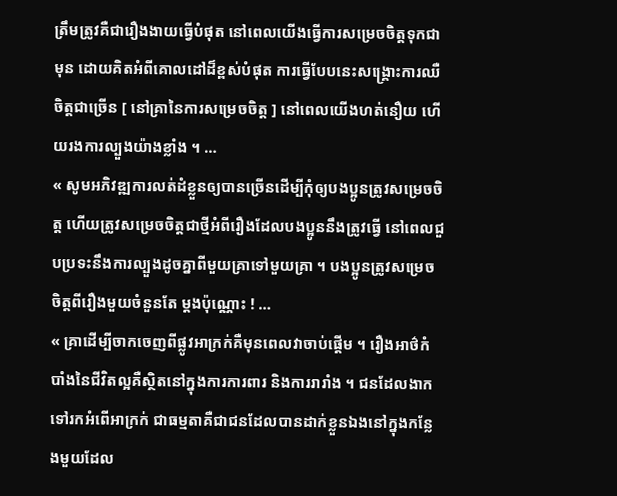ត្រឹមត្រូវគឺជារឿងងាយធ្វើបំផុត នៅពេលយើងធ្វើការសម្រេចចិត្តទុកជាមុន ដោយគិតអំពីគោលដៅដ៏ខ្ពស់បំផុត ការធ្វើបែបនេះសង្គ្រោះការឈឺចិត្តជាច្រើន [ នៅគ្រានៃការសម្រេចចិត្ត ] នៅពេលយើងហត់នឿយ ហើយរងការល្បួងយ៉ាងខ្លាំង ។ …
« សូមអភិវឌ្ឍការលត់ដំខ្លួនឲ្យបានច្រើនដើម្បីកុំឲ្យបងប្អូនត្រូវសម្រេចចិត្ត ហើយត្រូវសម្រេចចិត្តជាថ្មីអំពីរឿងដែលបងប្អូននឹងត្រូវធ្វើ នៅពេលជួបប្រទះនឹងការល្បួងដូចគ្នាពីមួយគ្រាទៅមួយគ្រា ។ បងប្អូនត្រូវសម្រេចចិត្តពីរឿងមួយចំនួនតែ ម្ដងប៉ុណ្ណោះ ! …
« គ្រាដើម្បីចាកចេញពីផ្លូវអាក្រក់គឺមុនពេលវាចាប់ផ្ដើម ។ រឿងអាថ៌កំបាំងនៃជីវិតល្អគឺស្ថិតនៅក្នុងការការពារ និងការរារាំង ។ ជនដែលងាកទៅរកអំពើអាក្រក់ ជាធម្មតាគឺជាជនដែលបានដាក់ខ្លួនឯងនៅក្នុងកន្លែងមួយដែល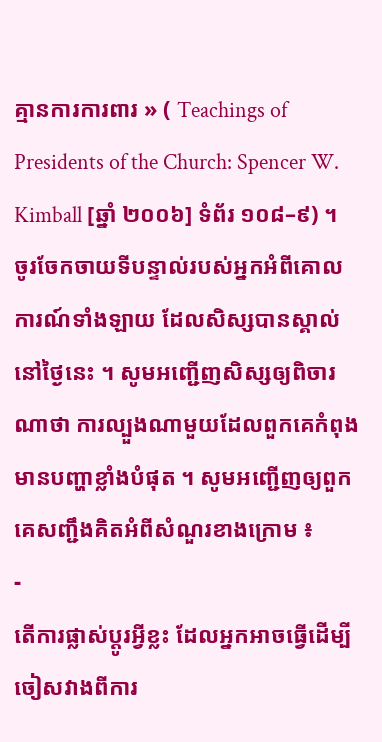គ្មានការការពារ » ( Teachings of Presidents of the Church: Spencer W. Kimball [ឆ្នាំ ២០០៦] ទំព័រ ១០៨–៩) ។
ចូរចែកចាយទីបន្ទាល់របស់អ្នកអំពីគោលការណ៍ទាំងឡាយ ដែលសិស្សបានស្គាល់នៅថ្ងៃនេះ ។ សូមអញ្ជើញសិស្សឲ្យពិចារណាថា ការល្បួងណាមួយដែលពួកគេកំពុងមានបញ្ហាខ្លាំងបំផុត ។ សូមអញ្ជើញឲ្យពួកគេសញ្ជឹងគិតអំពីសំណួរខាងក្រោម ៖
-
តើការផ្លាស់ប្ដូរអ្វីខ្លះ ដែលអ្នកអាចធ្វើដើម្បីចៀសវាងពីការ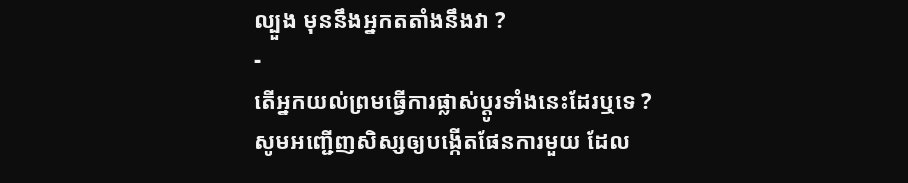ល្បួង មុននឹងអ្នកតតាំងនឹងវា ?
-
តើអ្នកយល់ព្រមធ្វើការផ្លាស់ប្ដូរទាំងនេះដែរឬទេ ?
សូមអញ្ជើញសិស្សឲ្យបង្កើតផែនការមួយ ដែល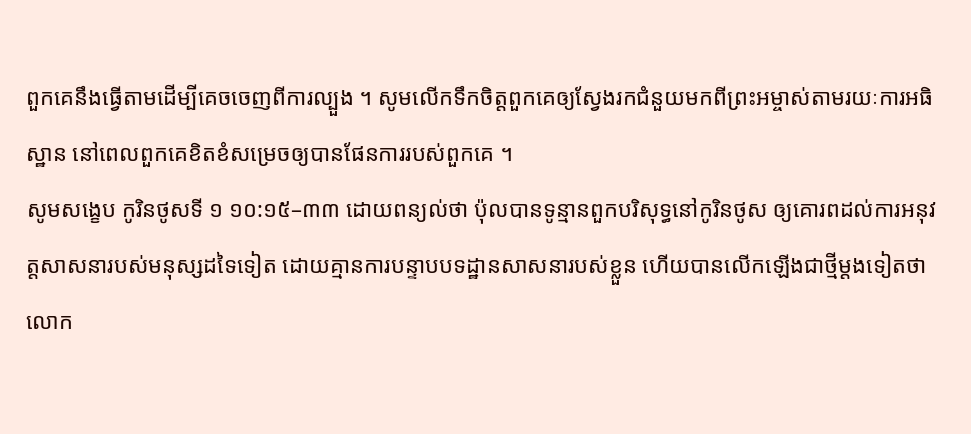ពួកគេនឹងធ្វើតាមដើម្បីគេចចេញពីការល្បួង ។ សូមលើកទឹកចិត្តពួកគេឲ្យស្វែងរកជំនួយមកពីព្រះអម្ចាស់តាមរយៈការអធិស្ឋាន នៅពេលពួកគេខិតខំសម្រេចឲ្យបានផែនការរបស់ពួកគេ ។
សូមសង្ខេប កូរិនថូសទី ១ ១០:១៥–៣៣ ដោយពន្យល់ថា ប៉ុលបានទូន្មានពួកបរិសុទ្ធនៅកូរិនថូស ឲ្យគោរពដល់ការអនុវត្តសាសនារបស់មនុស្សដទៃទៀត ដោយគ្មានការបន្ទាបបទដ្ឋានសាសនារបស់ខ្លួន ហើយបានលើកឡើងជាថ្មីម្ដងទៀតថា លោក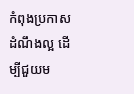កំពុងប្រកាសដំណឹងល្អ ដើម្បីជួយម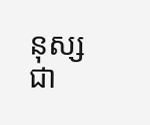នុស្សជា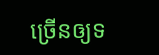ច្រើនឲ្យទ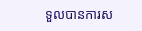ទួលបានការស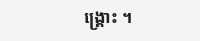ង្គ្រោះ ។